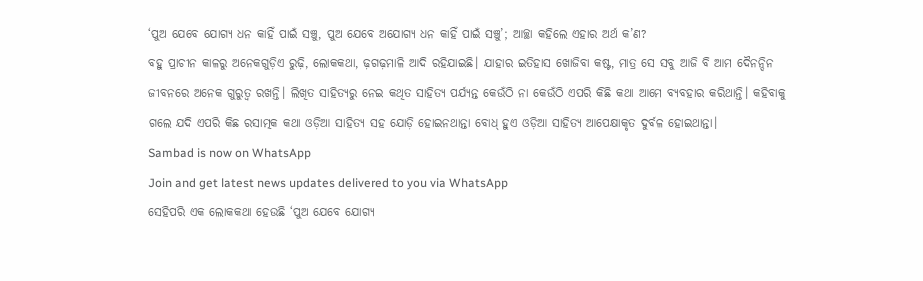‘ପୁଅ ଯେବେ ଯୋଗ୍ୟ ଧନ କାହିଁ ପାଇଁ ସଞ୍ଚୁ, ପୁଅ ଯେବେ ଅଯୋଗ୍ୟ ଧନ କାହିଁ ପାଇଁ ସଞ୍ଚୁ’; ଆଚ୍ଛା କହିଲେ ଏହାର ଅର୍ଥ କ’ଣ?
ବହୁ ପ୍ରାଚୀନ କାଳରୁ ଅନେକଗୁଡ଼ିଏ ରୁଢ଼ି, ଲୋକକଥା, ଢ଼ଗଢ଼ମାଳି ଆଦି ରହିଯାଇଛି। ଯାହାର ଇତିହାସ ଖୋଜିବା କଷ୍ଟ, ମାତ୍ର ସେ ସବୁ ଆଜି ବି ଆମ ଦୈନନ୍ଦିନ ଜୀବନରେ ଅନେକ ଗୁରୁତ୍ୱ ରଖନ୍ତି। ଲିଖିତ ସାହିତ୍ୟରୁ ନେଇ କଥିତ ସାହିତ୍ୟ ପର୍ଯ୍ୟନ୍ତ କେଉଁଠି ନା କେଉଁଠି ଏପରି କିଛି କଥା ଆମେ ବ୍ୟବହାର କରିଥାନ୍ତି। କହିବାକୁ ଗଲେ ଯଦି ଏପରି କିଛ ରସାତ୍ମକ କଥା ଓଡ଼ିଆ ସାହିତ୍ୟ ସହ ଯୋଡ଼ି ହୋଇନଥାନ୍ତା ବୋଧ୍ ହୁଏ ଓଡ଼ିଆ ସାହିତ୍ୟ ଆପେକ୍ଷାକୃତ ଦୁର୍ବଳ ହୋଇଥାନ୍ତା।
Sambad is now on WhatsApp
Join and get latest news updates delivered to you via WhatsApp
ସେହିପରି ଏକ ଲୋକକଥା ହେଉଛି ‘ପୁଅ ଯେବେ ଯୋଗ୍ୟ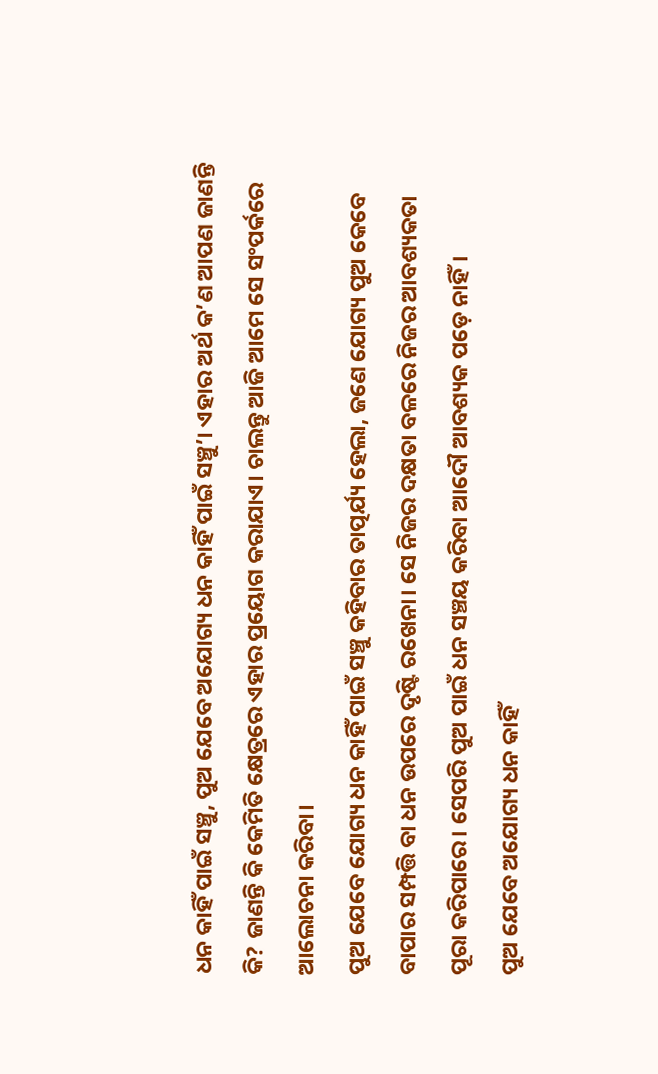ଧନ କାହିଁ ପାଇଁ ସଞ୍ଚୁ, ପୁଅ ଯେବେ ଅଯୋଗ୍ୟ ଧନ କାହିଁ ପାଇଁ ସଞ୍ଚୁ’। ଏହାର ଅର୍ଥ କ’ଣ ଆପଣ ଜାଣନ୍ତି କି? ଜାଣନ୍ତି କି କେମିତି କ୍ଷେତ୍ରରେ ଏହାର ପ୍ରୟୋଗ କରାଯାଏ। ଚାଲନ୍ତୁ ଆଜି ଆମେ ସେ ସଂପର୍କରେ ଆଲୋଚନା କରିବା।
ପୁଅ ଯେବେ ଯୋଗ୍ୟ ଧନ କାହିଁ ପାଇଁ ସଞ୍ଚୁ କହିବାର ତାତ୍ପର୍ଯ୍ୟ ହେଲା, ଜଣେ ଯୋଗ୍ୟ ପୁଅ କେବେ ବାପାର ସମ୍ପତ୍ତି ବା ଧନ ଉପରେ ଦୃଷ୍ଟି ରଖେନା। ସେ ନିଜର ଦକ୍ଷତା ବଳରେ ନିଜର ଆବଶ୍ୟକତା ପୂରା କରିପାରେ। ସେପରି ପୁଅ ପାଇଁ ଧନ ସଞ୍ଚୟ କରିବା ଆଦୌ ଆବଶ୍ୟକ ପଡ଼େ ନାହିଁ।
ପୁଅ ଯେବେ ଅଯୋଗ୍ୟ ଧନ କାହିଁ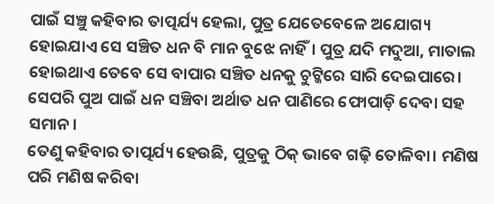ପାଇଁ ସଞ୍ଚୁ କହିବାର ତାତ୍ପର୍ଯ୍ୟ ହେଲା, ପୁତ୍ର ଯେତେବେଳେ ଅଯୋଗ୍ୟ ହୋଇଯାଏ ସେ ସଞ୍ଚିତ ଧନ ବି ମାନ ବୁଝେ ନାହିଁ। ପୁତ୍ର ଯଦି ମଦୁଆ, ମାତାଲ ହୋଇଥାଏ ତେବେ ସେ ବାପାର ସଞ୍ଚିତ ଧନକୁ ଚୁଟ୍କିରେ ସାରି ଦେଇପାରେ। ସେପରି ପୁଅ ପାଇଁ ଧନ ସଞ୍ଚିବା ଅର୍ଥାତ ଧନ ପାଣିରେ ଫୋପାଡ଼ି ଦେବା ସହ ସମାନ।
ତେଣୁ କହିବାର ତାତ୍ପର୍ଯ୍ୟ ହେଉଛି, ପୁତ୍ରକୁ ଠିକ୍ ଭାବେ ଗଢ଼ି ତୋଳିବା। ମଣିଷ ପରି ମଣିଷ କରିବା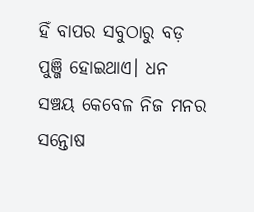ହିଁ ବାପର ସବୁଠାରୁ ବଡ଼ ପୁଞ୍ଜି ହୋଇଥାଏ। ଧନ ସଞ୍ଚୟ କେବେଳ ନିଜ ମନର ସନ୍ତୋଷ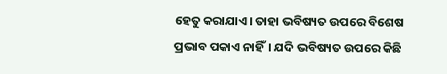ହେତୁ କରାଯାଏ। ତାହା ଭବିଷ୍ୟତ ଉପରେ ବିଶେଷ ପ୍ରଭାବ ପକାଏ ନାହିଁ। ଯଦି ଭବିଷ୍ୟତ ଉପରେ କିଛି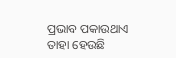ପ୍ରଭାବ ପକାଉଥାଏ ତାହା ହେଉଛି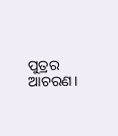ପୁତ୍ରର ଆଚରଣ।